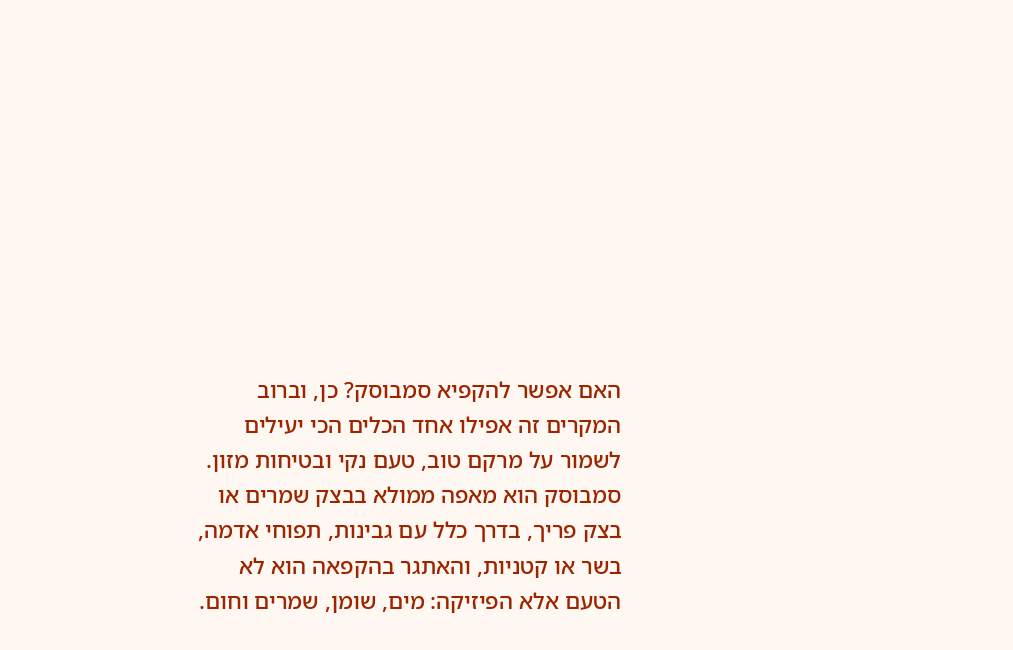האם אפשר להקפיא סמבוסק? כן, וברוב המקרים זה אפילו אחד הכלים הכי יעילים לשמור על מרקם טוב, טעם נקי ובטיחות מזון. סמבוסק הוא מאפה ממולא בבצק שמרים או בצק פריך, בדרך כלל עם גבינות, תפוחי אדמה, בשר או קטניות, והאתגר בהקפאה הוא לא הטעם אלא הפיזיקה: מים, שומן, שמרים וחום.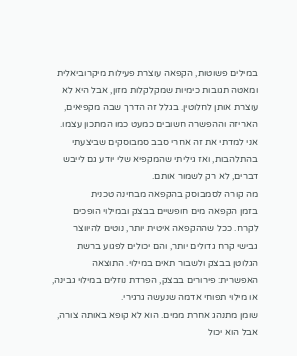במילים פשוטות, הקפאה עוצרת פעילות מיקרוביאלית ומאטה תגובות כימיות שמקלקלות מזון, אבל היא לא עוצרת אותן לחלוטין. בגלל זה הדרך שבה מקפיאים, האריזה וההפשרה חשובים כמעט כמו המתכון עצמו. אני למדתי את זה אחרי סבב סמבוסקים שביצעתי בהתלהבות, ואז גיליתי שהמקפיא שלי יודע גם לייבש דברים, לא רק לשמור אותם.
מה קורה לסמבוסק בהקפאה מבחינה טכנית
בזמן הקפאה מים חופשיים בבצק ובמילוי הופכים לקרח. ככל שההקפאה איטית יותר, נוטים להיווצר גבישי קרח גדולים יותר, והם יכולים לפגוע ברשת הגלוטן בבצק ולשבור תאים במילוי. התוצאה האפשרית: פירורים בבצק, הפרדת נוזלים במילוי גבינה, או מילוי תפוחי אדמה שנעשה גרגירי.
שומן מתנהג אחרת ממים. הוא לא קופא באותה צורה, אבל הוא יכול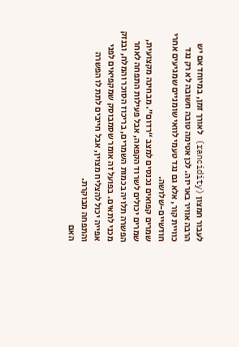לעבור חמצון (rancidity) לאורך זמן, במיוחד אם יש הרבה אוויר באריזה. לכן אטימה טובה חשובה לא רק נגד כוויית קור, אלא גם נגד טעמי לוואי שומניים שמגיעים אחרי חודשיים-שלושה.
שמרים קפואים נכנסים למצב “רדום”. מבחינה מקצועית, שמרים יכולים לשרוד הקפאה, אבל פעילות התפחה לאחר הפשרה תלויה בכמות השמרים, בריכוז הסוכר והמלח, ובנזק מכני לתאים. בפועל זה אומר שסמבוסק שמקפיאים לפני אפייה יכול להצליח מצוין, אבל חייבים לתת לו הפשרה והתפחה מבוקרת.
האם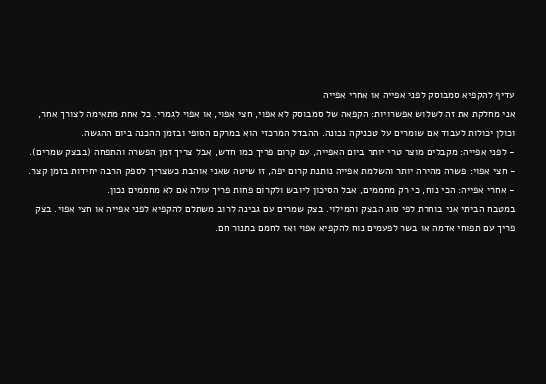עדיף להקפיא סמבוסק לפני אפייה או אחרי אפייה
אני מחלקת את זה לשלוש אפשרויות: הקפאה של סמבוסק לא אפוי, חצי אפוי, או אפוי לגמרי. כל אחת מתאימה לצורך אחר, וכולן יכולות לעבוד אם שומרים על טכניקה נכונה. ההבדל המרכזי הוא במרקם הסופי ובזמן ההכנה ביום ההגשה.
- לפני אפייה: מקבלים מוצר טרי יותר ביום האפייה, עם קרום פריך כמו חדש, אבל צריך זמן הפשרה והתפחה (בבצק שמרים).
- חצי אפוי: פשרה מהירה יותר והשלמת אפייה נותנת קרום יפה, זו שיטה שאני אוהבת כשצריך לספק הרבה יחידות בזמן קצר.
- אחרי אפייה: הכי נוח, כי רק מחממים, אבל הסיכון ליובש ולקרום פחות פריך עולה אם לא מחממים נכון.
במטבח הביתי אני בוחרת לפי סוג הבצק והמילוי. בצק שמרים עם גבינה לרוב משתלם להקפיא לפני אפייה או חצי אפוי. בצק פריך עם תפוחי אדמה או בשר לפעמים נוח להקפיא אפוי ואז לחמם בתנור חם.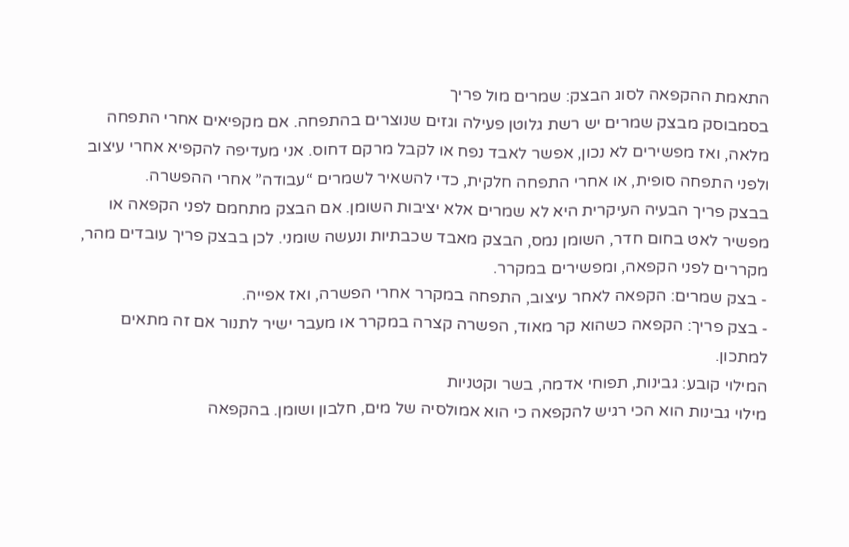התאמת ההקפאה לסוג הבצק: שמרים מול פריך
בסמבוסק מבצק שמרים יש רשת גלוטן פעילה וגזים שנוצרים בהתפחה. אם מקפיאים אחרי התפחה מלאה, ואז מפשירים לא נכון, אפשר לאבד נפח או לקבל מרקם דחוס. אני מעדיפה להקפיא אחרי עיצוב ולפני התפחה סופית, או אחרי התפחה חלקית, כדי להשאיר לשמרים “עבודה” אחרי ההפשרה.
בבצק פריך הבעיה העיקרית היא לא שמרים אלא יציבות השומן. אם הבצק מתחמם לפני הקפאה או מפשיר לאט בחום חדר, השומן נמס, הבצק מאבד שכבתיות ונעשה שומני. לכן בבצק פריך עובדים מהר, מקררים לפני הקפאה, ומפשירים במקרר.
- בצק שמרים: הקפאה לאחר עיצוב, התפחה במקרר אחרי הפשרה, ואז אפייה.
- בצק פריך: הקפאה כשהוא קר מאוד, הפשרה קצרה במקרר או מעבר ישיר לתנור אם זה מתאים למתכון.
המילוי קובע: גבינות, תפוחי אדמה, בשר וקטניות
מילוי גבינות הוא הכי רגיש להקפאה כי הוא אמולסיה של מים, חלבון ושומן. בהקפאה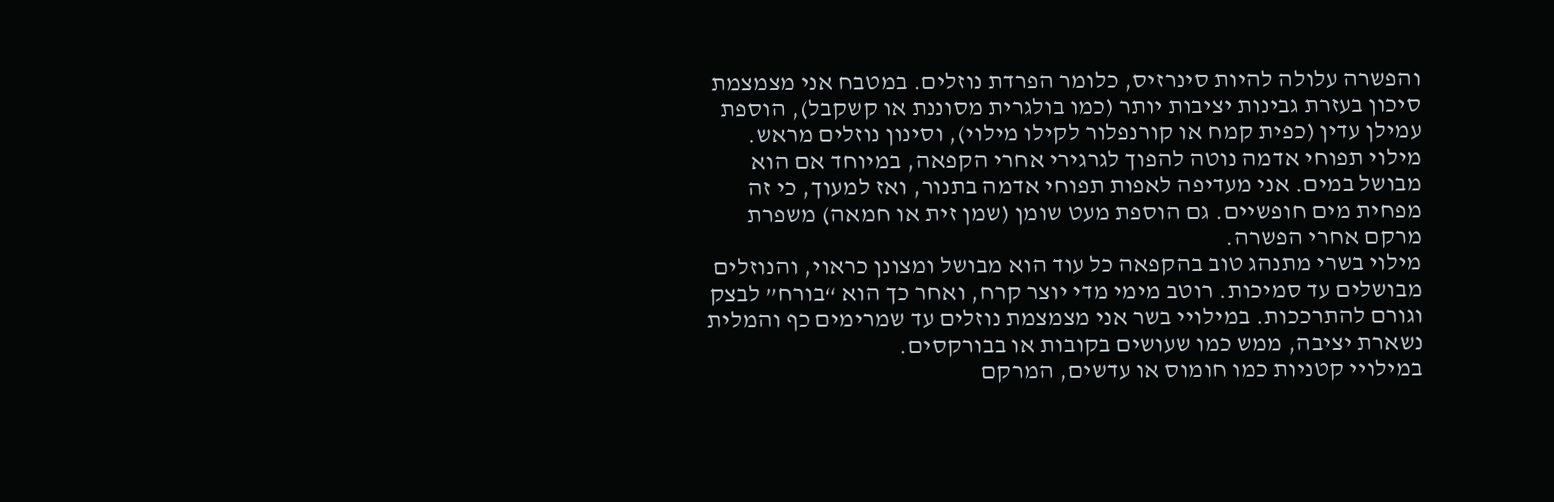והפשרה עלולה להיות סינרזיס, כלומר הפרדת נוזלים. במטבח אני מצמצמת סיכון בעזרת גבינות יציבות יותר (כמו בולגרית מסוננת או קשקבל), הוספת עמילן עדין (כפית קמח או קורנפלור לקילו מילוי), וסינון נוזלים מראש.
מילוי תפוחי אדמה נוטה להפוך לגרגירי אחרי הקפאה, במיוחד אם הוא מבושל במים. אני מעדיפה לאפות תפוחי אדמה בתנור, ואז למעוך, כי זה מפחית מים חופשיים. גם הוספת מעט שומן (שמן זית או חמאה) משפרת מרקם אחרי הפשרה.
מילוי בשרי מתנהג טוב בהקפאה כל עוד הוא מבושל ומצונן כראוי, והנוזלים מבושלים עד סמיכות. רוטב מימי מדי יוצר קרח, ואחר כך הוא “בורח” לבצק וגורם להתרככות. במילויי בשר אני מצמצמת נוזלים עד שמרימים כף והמלית נשארת יציבה, ממש כמו שעושים בקובות או בבורקסים.
במילויי קטניות כמו חומוס או עדשים, המרקם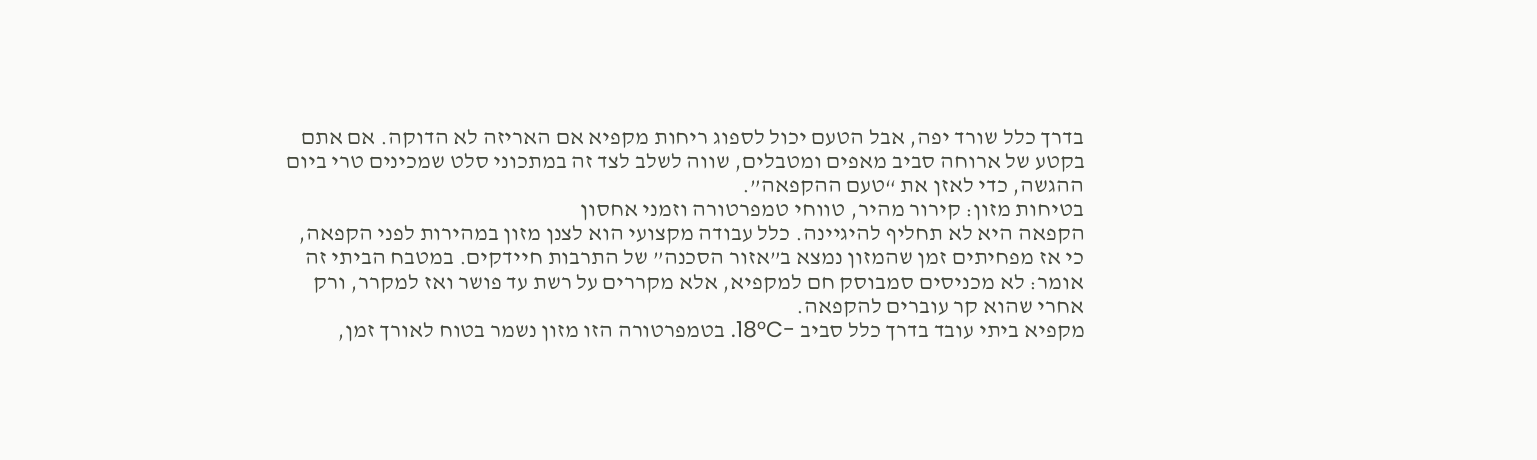בדרך כלל שורד יפה, אבל הטעם יכול לספוג ריחות מקפיא אם האריזה לא הדוקה. אם אתם בקטע של ארוחה סביב מאפים ומטבלים, שווה לשלב לצד זה במתכוני סלט שמכינים טרי ביום ההגשה, כדי לאזן את “טעם ההקפאה”.
בטיחות מזון: קירור מהיר, טווחי טמפרטורה וזמני אחסון
הקפאה היא לא תחליף להיגיינה. כלל עבודה מקצועי הוא לצנן מזון במהירות לפני הקפאה, כי אז מפחיתים זמן שהמזון נמצא ב”אזור הסכנה” של התרבות חיידקים. במטבח הביתי זה אומר: לא מכניסים סמבוסק חם למקפיא, אלא מקררים על רשת עד פושר ואז למקרר, ורק אחרי שהוא קר עוברים להקפאה.
מקפיא ביתי עובד בדרך כלל סביב -18°C. בטמפרטורה הזו מזון נשמר בטוח לאורך זמן,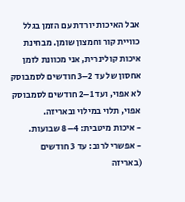אבל האיכות יורדת עם הזמן בגלל כוויית קור וחמצון שומן. מבחינת איכות קולינרית, אני מכוונת לזמן אחסון של עד 2–3 חודשים לסמבוסק לא אפוי, ועד 1–2 חודשים לסמבוסק אפוי, תלוי במילוי ובאריזה.
- איכות מיטבית: 4–8 שבועות.
- אפשרי לרוב: עד 3 חודשים (באריזה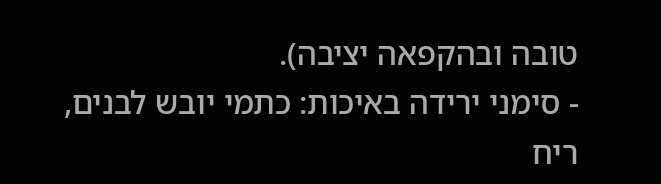טובה ובהקפאה יציבה).
- סימני ירידה באיכות: כתמי יובש לבנים, ריח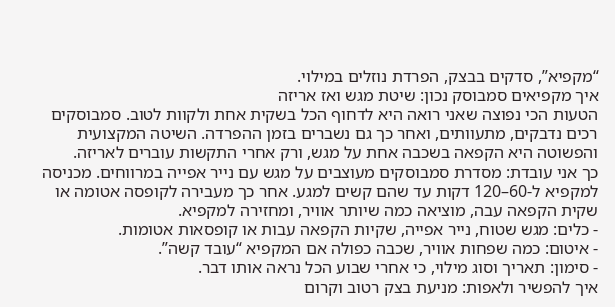“מקפיא”, סדקים בבצק, הפרדת נוזלים במילוי.
איך מקפיאים סמבוסק נכון: שיטת מגש ואז אריזה
הטעות הכי נפוצה שאני רואה היא לדחוף הכל בשקית אחת ולקוות לטוב. סמבוסקים רכים נדבקים, מתעוותים, ואחר כך גם נשברים בזמן ההפרדה. השיטה המקצועית והפשוטה היא הקפאה בשכבה אחת על מגש, ורק אחרי התקשות עוברים לאריזה.
כך אני עובדת: מסדרת סמבוסקים מעוצבים על מגש עם נייר אפייה במרווחים. מכניסה למקפיא ל-60–120 דקות עד שהם קשים למגע. אחר כך מעבירה לקופסה אטומה או שקית הקפאה עבה, מוציאה כמה שיותר אוויר, ומחזירה למקפיא.
- כלים: מגש שטוח, נייר אפייה, שקיות הקפאה עבות או קופסאות אטומות.
- איטום: כמה שפחות אוויר, שכבה כפולה אם המקפיא “עובד קשה”.
- סימון: תאריך וסוג מילוי, כי אחרי שבוע הכל נראה אותו דבר.
איך להפשיר ולאפות: מניעת בצק רטוב וקרום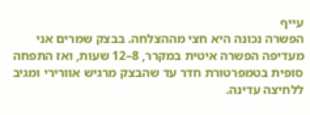עייף
הפשרה נכונה היא חצי מההצלחה. בבצק שמרים אני מעדיפה הפשרה איטית במקרר, 8–12 שעות, ואז התפחה סופית בטמפרטורת חדר עד שהבצק מרגיש אוורירי ומגיב ללחיצה עדינה.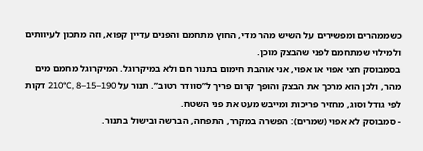כשממהרים ומפשירים על השיש מהר מדי, החוץ מתחמם והפנים עדיין קפוא, וזה מתכון לעיוותים ולמילוי שמתחמם לפני שהבצק מוכן.
בסמבוסק חצי אפוי או אפוי, אני אוהבת חימום בתנור חם ולא במיקרוגל. המיקרוגל מחמם מים מהר, ולכן הוא מרכך את הבצק והופך קרום פריך ל”סוודר רטוב”. תנור על 190–210°C, 8–15 דקות לפי גודל וסוג, מחזיר פריכות ומייבש מעט את פני השטח.
- סמבוסק לא אפוי (שמרים): הפשרה במקרר, התפחה, הברשה ובישול בתנור.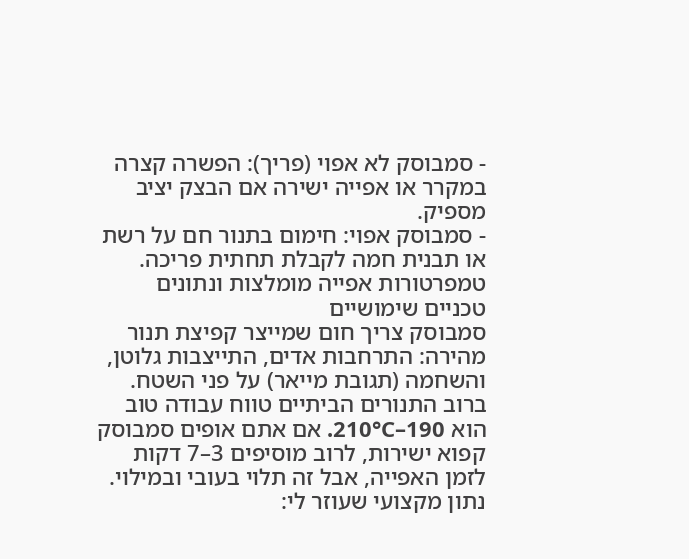- סמבוסק לא אפוי (פריך): הפשרה קצרה במקרר או אפייה ישירה אם הבצק יציב מספיק.
- סמבוסק אפוי: חימום בתנור חם על רשת או תבנית חמה לקבלת תחתית פריכה.
טמפרטורות אפייה מומלצות ונתונים טכניים שימושיים
סמבוסק צריך חום שמייצר קפיצת תנור מהירה: התרחבות אדים, התייצבות גלוטן, והשחמה (תגובת מייאר) על פני השטח. ברוב התנורים הביתיים טווח עבודה טוב הוא 190–210°C. אם אתם אופים סמבוסק קפוא ישירות, לרוב מוסיפים 3–7 דקות לזמן האפייה, אבל זה תלוי בעובי ובמילוי.
נתון מקצועי שעוזר לי: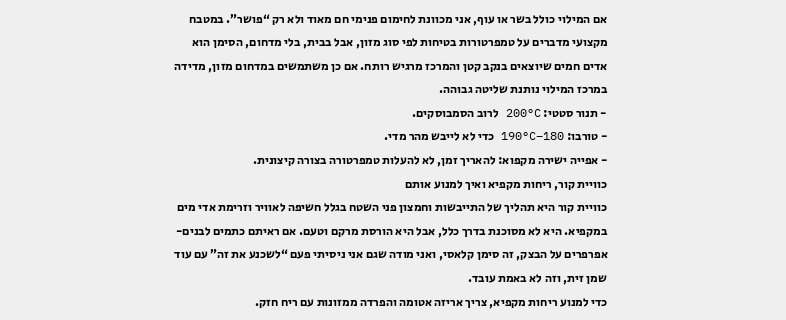אם המילוי כולל בשר או עוף, אני מכוונת לחימום פנימי חם מאוד ולא רק “פושר”. במטבח מקצועי מדברים על טמפרטורות בטיחות לפי סוג מזון, אבל בבית, בלי מדחום, הסימן הוא אדים חמים שיוצאים בנקב קטן והמרכז מרגיש רותח. אם כן משתמשים במדחום מזון, מדידה במרכז המילוי נותנת שליטה גבוהה.
- תנור סטטי: 200°C לרוב הסמבוסקים.
- טורבו: 180–190°C כדי לא לייבש מהר מדי.
- אפייה ישירה מקפוא: להאריך זמן, לא להעלות טמפרטורה בצורה קיצונית.
כוויית קור, ריחות מקפיא ואיך למנוע אותם
כוויית קור היא תהליך של התייבשות וחמצון פני השטח בגלל חשיפה לאוויר וזרימת אדי מים במקפיא. היא לא מסוכנת בדרך כלל, אבל היא הורסת מרקם וטעם. אם ראיתם כתמים לבנים-אפרפרים על הבצק, זה סימן קלאסי, ואני מודה שגם אני ניסיתי פעם “לשכנע את זה” עם עוד שמן זית, וזה לא באמת עובד.
כדי למנוע ריחות מקפיא, צריך אריזה אטומה והפרדה ממזונות עם ריח חזק.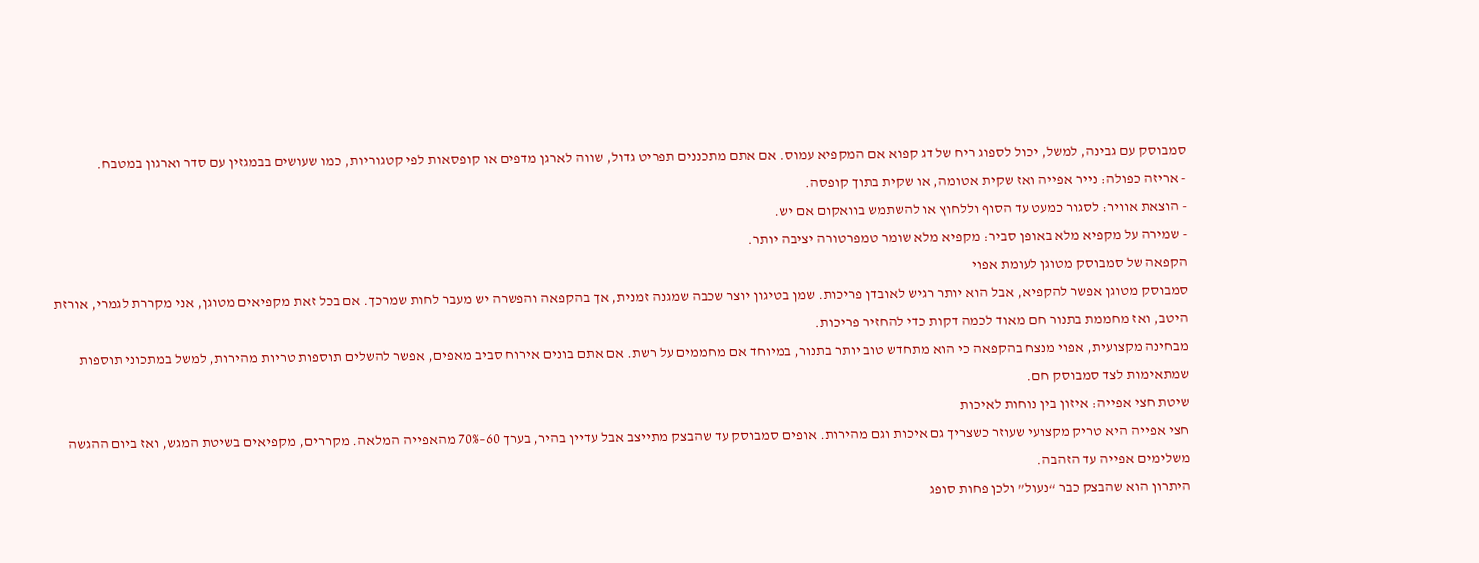סמבוסק עם גבינה, למשל, יכול לספוג ריח של דג קפוא אם המקפיא עמוס. אם אתם מתכננים תפריט גדול, שווה לארגן מדפים או קופסאות לפי קטגוריות, כמו שעושים בבמגזין עם סדר וארגון במטבח.
- אריזה כפולה: נייר אפייה ואז שקית אטומה, או שקית בתוך קופסה.
- הוצאת אוויר: לסגור כמעט עד הסוף וללחוץ או להשתמש בוואקום אם יש.
- שמירה על מקפיא מלא באופן סביר: מקפיא מלא שומר טמפרטורה יציבה יותר.
הקפאה של סמבוסק מטוגן לעומת אפוי
סמבוסק מטוגן אפשר להקפיא, אבל הוא יותר רגיש לאובדן פריכות. שמן בטיגון יוצר שכבה שמגנה זמנית, אך בהקפאה והפשרה יש מעבר לחות שמרכך. אם בכל זאת מקפיאים מטוגן, אני מקררת לגמרי, אורזת היטב, ואז מחממת בתנור חם מאוד לכמה דקות כדי להחזיר פריכות.
מבחינה מקצועית, אפוי מנצח בהקפאה כי הוא מתחדש טוב יותר בתנור, במיוחד אם מחממים על רשת. אם אתם בונים אירוח סביב מאפים, אפשר להשלים תוספות טריות מהירות, למשל במתכוני תוספות שמתאימות לצד סמבוסק חם.
שיטת חצי אפייה: איזון בין נוחות לאיכות
חצי אפייה היא טריק מקצועי שעוזר כשצריך גם איכות וגם מהירות. אופים סמבוסק עד שהבצק מתייצב אבל עדיין בהיר, בערך 60–70% מהאפייה המלאה. מקררים, מקפיאים בשיטת המגש, ואז ביום ההגשה משלימים אפייה עד הזהבה.
היתרון הוא שהבצק כבר “נעול” ולכן פחות סופג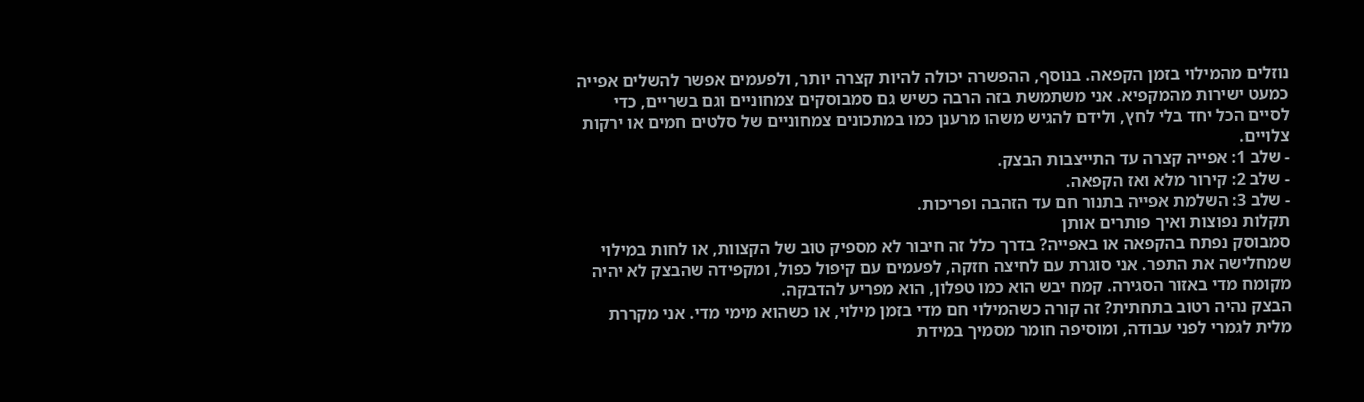נוזלים מהמילוי בזמן הקפאה. בנוסף, ההפשרה יכולה להיות קצרה יותר, ולפעמים אפשר להשלים אפייה כמעט ישירות מהמקפיא. אני משתמשת בזה הרבה כשיש גם סמבוסקים צמחוניים וגם בשריים, כדי לסיים הכל יחד בלי לחץ, ולידם להגיש משהו מרענן כמו במתכונים צמחוניים של סלטים חמים או ירקות צלויים.
- שלב 1: אפייה קצרה עד התייצבות הבצק.
- שלב 2: קירור מלא ואז הקפאה.
- שלב 3: השלמת אפייה בתנור חם עד הזהבה ופריכות.
תקלות נפוצות ואיך פותרים אותן
סמבוסק נפתח בהקפאה או באפייה? בדרך כלל זה חיבור לא מספיק טוב של הקצוות, או לחות במילוי שמחלישה את התפר. אני סוגרת עם לחיצה חזקה, לפעמים עם קיפול כפול, ומקפידה שהבצק לא יהיה מקומח מדי באזור הסגירה. קמח יבש הוא כמו טפלון, הוא מפריע להדבקה.
הבצק נהיה רטוב בתחתית? זה קורה כשהמילוי חם מדי בזמן מילוי, או כשהוא מימי מדי. אני מקררת מלית לגמרי לפני עבודה, ומוסיפה חומר מסמיך במידת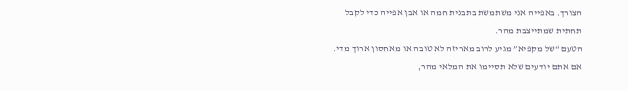הצורך. באפייה אני משתמשת בתבנית חמה או אבן אפייה כדי לקבל תחתית שמתייצבת מהר.
הטעם “של מקפיא” מגיע לרוב מאריזה לא טובה או מאחסון ארוך מדי. אם אתם יודעים שלא תסיימו את המלאי מהר,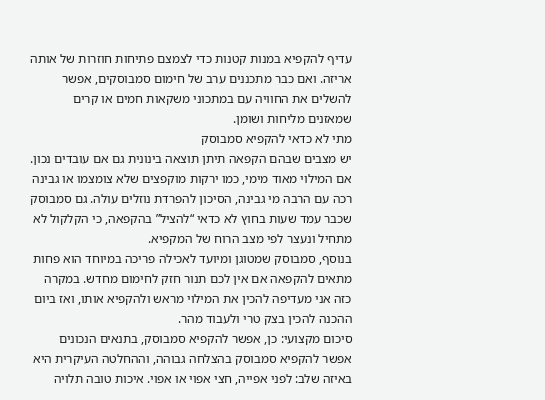עדיף להקפיא במנות קטנות כדי לצמצם פתיחות חוזרות של אותה אריזה. ואם כבר מתכננים ערב של חימום סמבוסקים, אפשר להשלים את החוויה עם במתכוני משקאות חמים או קרים שמאזנים מליחות ושומן.
מתי לא כדאי להקפיא סמבוסק
יש מצבים שבהם הקפאה תיתן תוצאה בינונית גם אם עובדים נכון. אם המילוי מאוד מימי, כמו ירקות מוקפצים שלא צומצמו או גבינה רכה עם הרבה מי גבינה, הסיכון להפרדת נוזלים עולה. גם סמבוסק שכבר עמד שעות בחוץ לא כדאי “להציל” בהקפאה, כי הקלקול לא מתחיל ונעצר לפי מצב הרוח של המקפיא.
בנוסף, סמבוסק שמטוגן ומיועד לאכילה פריכה במיוחד הוא פחות מתאים להקפאה אם אין לכם תנור חזק לחימום מחדש. במקרה כזה אני מעדיפה להכין את המילוי מראש ולהקפיא אותו, ואז ביום ההכנה להכין בצק טרי ולעבוד מהר.
סיכום מקצועי: כן, אפשר להקפיא סמבוסק, בתנאים הנכונים
אפשר להקפיא סמבוסק בהצלחה גבוהה, וההחלטה העיקרית היא באיזה שלב: לפני אפייה, חצי אפוי או אפוי. איכות טובה תלויה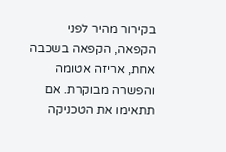בקירור מהיר לפני הקפאה, הקפאה בשכבה אחת, אריזה אטומה והפשרה מבוקרת. אם תתאימו את הטכניקה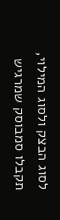לסוג הבצק ולסוג המילוי, תקבלו סמבוסק שמרגיש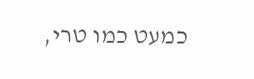כמעט כמו טרי,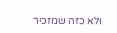ולא כזה שמזכיר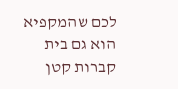לכם שהמקפיא הוא גם בית קברות קטן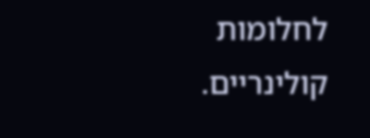לחלומות קולינריים.